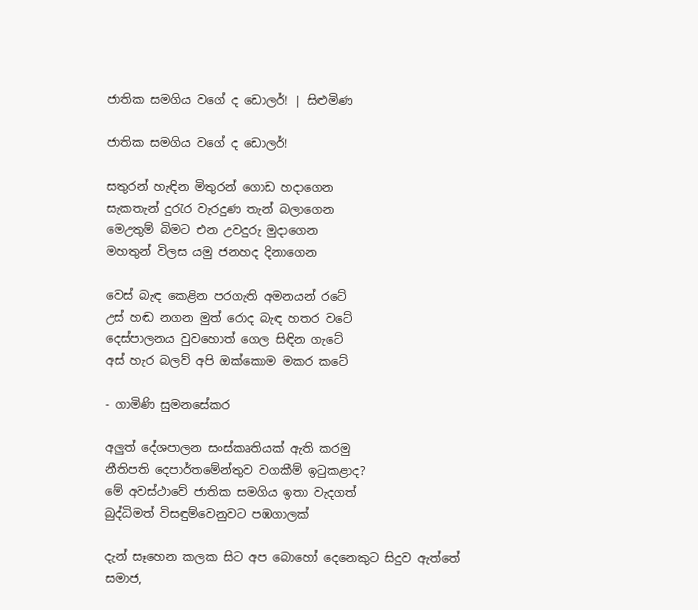ජාතික සමගිය වගේ ද ඩොලර්! | සිළුමිණ

ජාතික සමගිය වගේ ද ඩොලර්!

සතුරන් හැඳින මිතුරන් ගොඩ හදාගෙන
සැකතැන් දුරැර වැරදුණ තැන් බලාගෙන
මෙඋතුම් බිමට එන උවදුරු මුදාගෙන
මහතුන් විලස යමු ජනහද දිනාගෙන

වෙස් බැඳ කෙළින පරගැති අමනයන් රටේ
උස් හඬ නගන මුත් රොද බැඳ හතර වටේ
දෙස්පාලනය වුවහොත් ගෙල සිඳින ගැටේ
අස් හැර බලව් අපි ඔක්කොම මකර කටේ

- ගාමිණි සුමනසේකර

අලුත් දේශපාලන සංස්කෘතියක් ඇති කරමු
නීතිපති දෙපාර්තමේන්තුව වගකීම් ඉටුකළාද?
මේ අවස්ථාවේ ජාතික සමගිය ඉතා වැදගත්
බුද්ධිමත් විසඳුම්වෙනුවට පඹගාලක්

දැන් සෑහෙන කලක සිට අප බොහෝ දෙනෙකුට සිදුව ඇත්තේ සමාජ,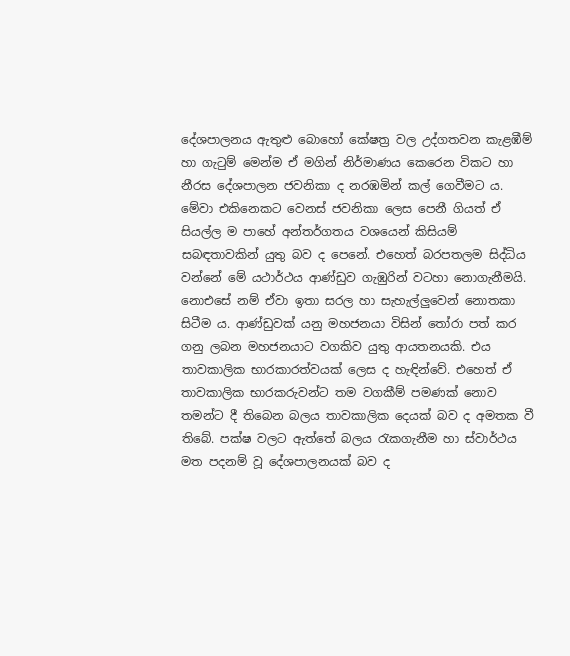දේශපාලනය ඇතුළු බොහෝ කේෂත්‍ර වල උද්ගතවන කැළඹීම් හා ගැටුම් මෙන්ම ඒ මගින් නිර්මාණය කෙරෙන විකට හා නීරස දේශපාලන ජවනිකා ද නරඹමින් කල් ගෙවීමට ය. මේවා එකිනෙකට වෙනස් ජවනිකා ලෙස පෙනී ගියත් ඒ සියල්ල ම පාහේ අන්තර්ගතය වශයෙන් කිසියම් සබඳතාවකින් යුතු බව ද පෙනේ. එහෙත් බරපතලම සිද්ධිය වන්නේ මේ යථාර්ථය ආණ්ඩුව ගැඹුරින් වටහා නොගැනීමයි. නොඑසේ නම් ඒවා ඉතා සරල හා සැහැල්ලුවෙන් නොතකා සිටීම ය. ආණ්ඩුවක් යනු මහජනයා විසින් තෝරා පත් කර ගනු ලබන මහජනයාට වගකිව යුතු ආයතනයකි. එය තාවකාලික භාරකාරත්වයක් ලෙස ද හැඳින්වේ. එහෙත් ඒ තාවකාලික භාරකරුවන්ට තම වගකීම් පමණක් නොව තමන්ට දී තිබෙන බලය තාවකාලික දෙයක් බව ද අමතක වී තිබේ. පක්ෂ වලට ඇත්තේ බලය රැකගැනීම හා ස්වාර්ථය මත පදනම් වූ දේශපාලනයක් බව ද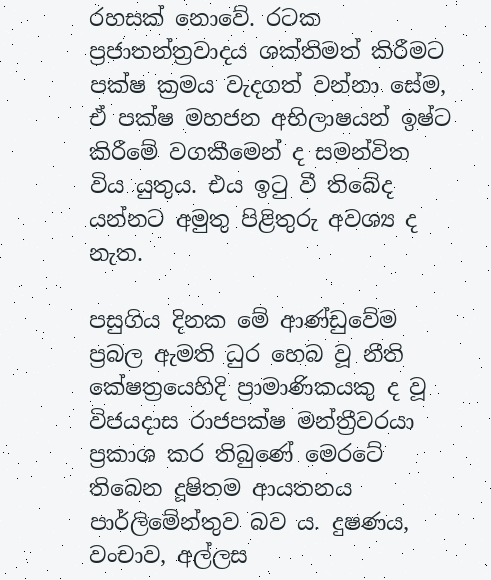රහසක් නොවේ. රටක ප්‍රජාතන්ත්‍රවාදය ශක්තිමත් කිරීමට පක්ෂ ක්‍රමය වැදගත් වන්නා සේම, ඒ පක්ෂ මහජන අභිලාෂයන් ඉෂ්ට කිරීමේ වගකීමෙන් ද සමන්විත විය යුතුය. එය ඉටු වී තිබේද යන්නට අමුතු පිළිතුරු අවශ්‍ය ද නැත.

පසුගිය දිනක මේ ආණ්ඩුවේම ප්‍රබල ඇමති ධුර හෙබ වූ නීති කේෂත්‍රයෙහිදි ප්‍රාමාණිකයකු ද වූ විජයදාස රාජපක්ෂ මන්ත්‍රීවරයා ප්‍රකාශ කර තිබුණේ මෙරටේ තිබෙන දූෂිතම ආයතනය පාර්ලිමේන්තුව බව ය. දුෂණය, වංචාව, අල්ලස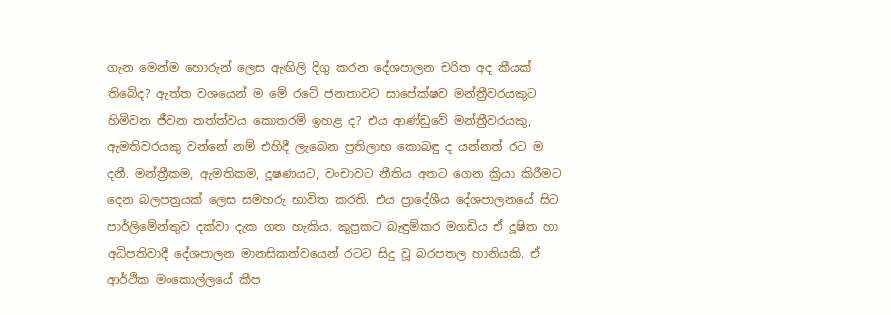ගැන මෙන්ම හොරුන් ලෙස ඇඟිලි දිගු කරන දේශපාලන චරිත අද කීයක් තිබේද? ඇත්ත වශයෙන් ම මේ රටේ ජනතාවට සාපේක්ෂව මන්ත්‍රීවරයකුට හිමිවන ජීවන තත්ත්වය කොතරම් ඉහළ ද? එය ආණ්ඩුවේ මන්ත්‍රීවරයකු, ඇමතිවරයකු වන්නේ නම් එහිදී ලැබෙන ප්‍රතිලාභ කොබඳු ද යන්නත් රට ම දනී. මන්ත්‍රීකම, ඇමතිකම, දූෂණයට, වංචාවට නීතිය අතට ගෙන ක්‍රියා කිරීමට දෙන බලපත්‍රයක් ලෙස සමහරු භාවිත කරති. එය ප්‍රාදේශීය දේශපාලනයේ සිට පාර්ලිමේන්තුව දක්වා දැක ගත හැකිය. කුප්‍රකට බැඳුම්කර මගඩිය ඒ දූෂිත හා අධිපතිවාදී දේශපාලන මානසිකත්වයෙන් රටට සිදු වූ බරපතල හානියකි. ඒ ආර්ථික මංකොල්ලයේ කීප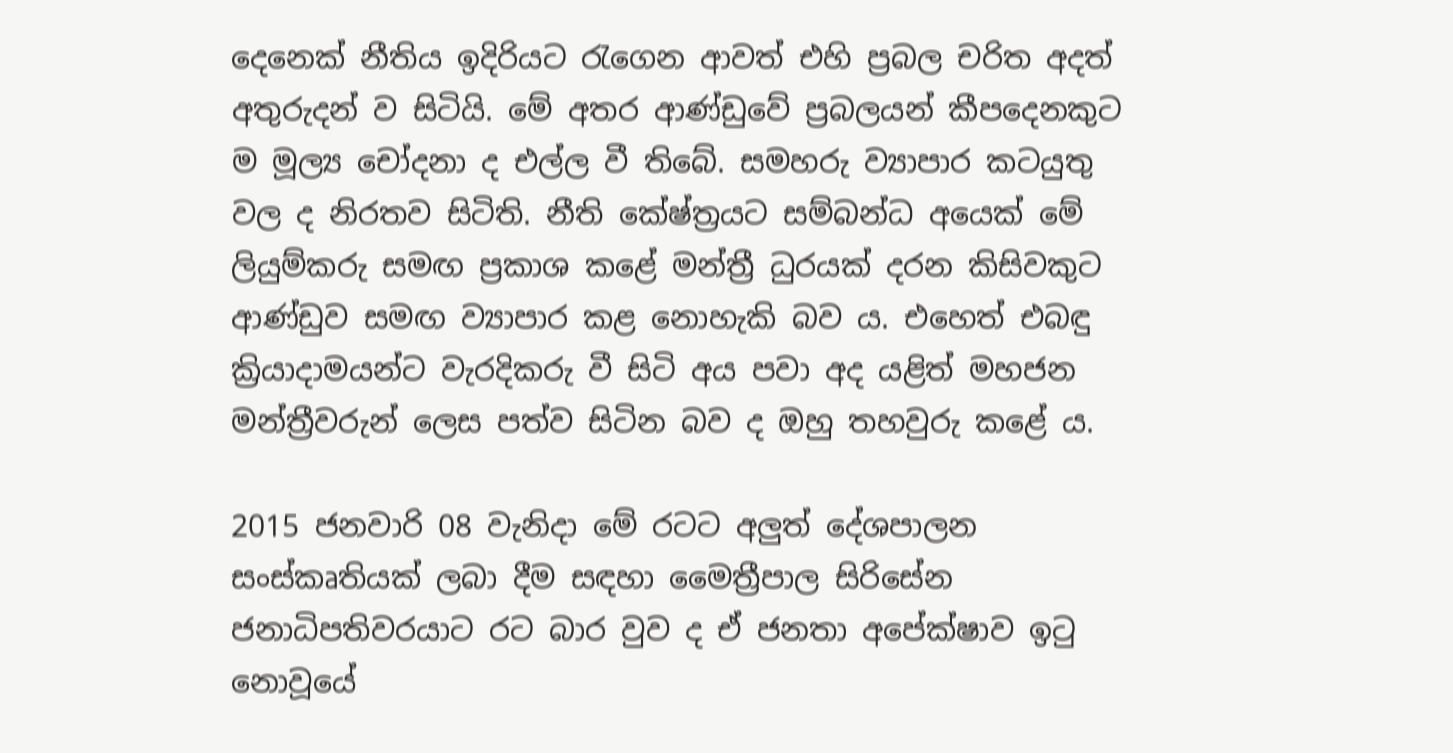දෙනෙක් නීතිය ඉදිරියට රැගෙන ආවත් එහි ප්‍රබල චරිත අදත් අතුරුදන් ව සිටියි. මේ අතර ආණ්ඩුවේ ප්‍රබලයන් කීපදෙනකුට ම මූල්‍ය චෝදනා ද එල්ල වී තිබේ. සමහරු ව්‍යාපාර කටයුතු වල ද නිරතව සිටිති. නීති කේෂ්ත්‍රයට සම්බන්ධ අයෙක් මේ ලියුම්කරු සමඟ ප්‍රකාශ කළේ මන්ත්‍රී ධුරයක් දරන කිසිවකුට ආණ්ඩුව සමඟ ව්‍යාපාර කළ නොහැකි බව ය. එහෙත් එබඳු ක්‍රියාදාමයන්ට වැරදිකරු වී සිටි අය පවා අද යළිත් මහජන මන්ත්‍රීවරුන් ලෙස පත්ව සිටින බව ද ඔහු තහවුරු කළේ ය.

2015 ජනවාරි 08 වැනිදා මේ රටට අලුත් දේශපාලන සංස්කෘතියක් ලබා දීම සඳහා මෛත්‍රීපාල සිරිසේන ජනාධිපතිවරයාට රට බාර වුව ද ඒ ජනතා අපේක්ෂාව ඉටු නොවූයේ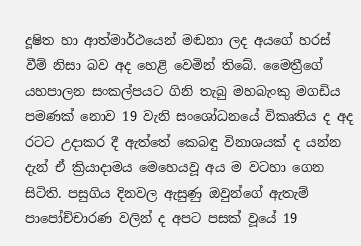දූෂිත හා ආත්මාර්ථයෙන් මඬනා ලද අයගේ හරස් වීම් නිසා බව අද හෙළි වෙමින් තිබේ. මෛත්‍රීගේ යහපාලන සංකල්පයට ගිනි තැබු මහබැංකු මගඩිය පමණක් නොව 19 වැනි සංශෝධනයේ විකෘතිය ද අද රටට උදාකර දී ඇත්තේ කෙබඳු විනාශයක් ද යන්න දැන් ඒ ක්‍රියාදාමය මෙහෙයවූ අය ම වටහා ගෙන සිටිති. පසුගිය දිනවල ඇසුණු ඔවුන්ගේ ඇතැම් පාපෝච්චාරණ වලින් ද අපට පසක් වූයේ 19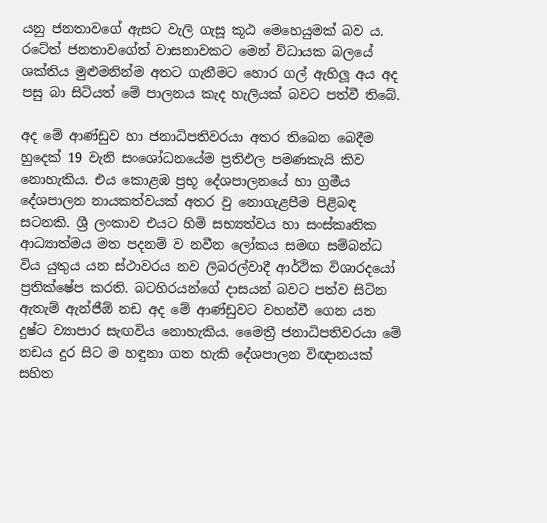යනු ජනතාවගේ ඇසට වැලි ගැසූ කූඨ මෙහෙයුමක් බව ය. රටේත් ජනතාවගේත් වාසනාවකට මෙන් විධායක බලයේ ශක්තිය මුළුමනින්ම අතට ගැනීමට හොර ගල් ඇහිලූ අය අද පසු බා සිටියත් මේ පාලනය කැද හැලියක් බවට පත්වී තිබේ.

අද මේ ආණ්ඩුව හා ජනාධිපතිවරයා අතර තිබෙන බෙදීම හුදෙක් 19 වැනි සංශෝධනයේම ප්‍රතිඵල පමණකැයි කිව නොහැකිය. එය කොළඹ ප්‍රභූ දේශපාලනයේ හා ග්‍රමීය දේශපාලන නායකත්වයක් අතර වු නොගැළපීම පිළිබඳ සටනකි. ශ්‍රී ලංකාව එයට හිමි සභ්‍යත්වය හා සංස්කෘතික ආධ්‍යාත්මය මත පදනම් ව නවීන ලෝකය සමඟ සම්බන්ධ විය යුතුය යන ස්ථාවරය නව ලිබරල්වාදී ආර්ථික විශාරදයෝ ප්‍රතික්ෂේප කරති. බටහිරයන්ගේ දාසයන් බවට පත්ව සිටින ඇතැම් ඇන්ජීඕ නඩ අද මේ ආණ්ඩුවට වහන්වී ගෙන යන දුෂ්ට ව්‍යාපාර සැඟවිය නොහැකිය. මෛත්‍රී ජනාධිපතිවරයා මේ නඩය දුර සිට ම හඳුනා ගත හැකි දේශපාලන විඥානයක් සහිත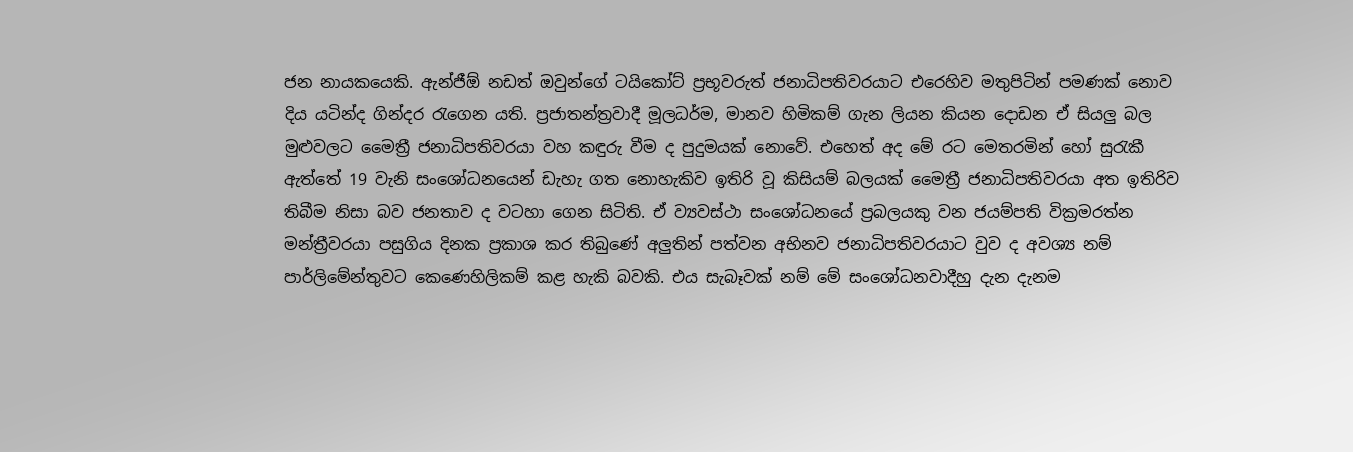ජන නායකයෙකි. ඇන්ජීඕ නඩත් ඔවුන්ගේ ටයිකෝට් ප්‍රභූවරුත් ජනාධිපතිවරයාට එරෙහිව මතුපිටින් පමණක් නොව දිය යටින්ද ගින්දර රැගෙන යති. ප්‍රජාතන්ත්‍රවාදී මූලධර්ම, මානව හිමිකම් ගැන ලියන කියන දොඩන ඒ සියලු බල මුළුවලට මෛත්‍රී ජනාධිපතිවරයා වහ කඳුරු වීම ද පුදුමයක් නොවේ. එහෙත් අද මේ රට මෙතරමින් හෝ සුරැකී ඇත්තේ 19 වැනි සංශෝධනයෙන් ඩැහැ ගත නොහැකිව ඉතිරි වූ කිසියම් බලයක් මෛත්‍රී ජනාධිපතිවරයා අත ඉතිරිව තිබීම නිසා බව ජනතාව ද වටහා ගෙන සිටිති. ඒ ව්‍යවස්ථා සංශෝධනයේ ප්‍රබලයකු වන ජයම්පති වික්‍රමරත්න මන්ත්‍රීවරයා පසුගිය දිනක ප්‍රකාශ කර තිබුණේ අලුතින් පත්වන අභිනව ජනාධිපතිවරයාට වුව ද අවශ්‍ය නම් පාර්ලිමේන්තුවට කෙණෙහිලිකම් කළ හැකි බවකි. එය සැබෑවක් නම් මේ සංශෝධනවාදීහු දැන දැනම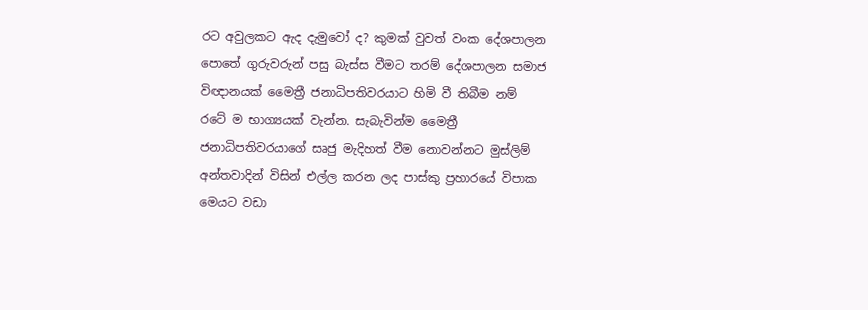රට අවුලකට ඇද දැමුවෝ ද? කුමක් වුවත් වංක දේශපාලන පොතේ ගුරුවරුන් පසු බැස්ස වීමට තරම් දේශපාලන සමාජ විඥානයක් මෛත්‍රී ජනාධිපතිවරයාට හිමි වී තිබීම නම් රටේ ම භාග්‍යයක් වැන්න. සැබැවින්ම මෛත්‍රී ජනාධිපතිවරයාගේ සෘජු මැදිහත් වීම නොවන්නට මුස්ලිම් අන්තවාදින් විසින් එල්ල කරන ලද පාස්කු ප්‍රහාරයේ විපාක මෙයට වඩා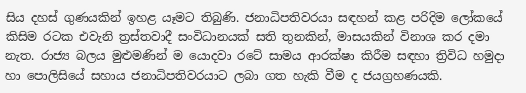සිය දහස් ගුණයකින් ඉහළ යෑමට තිබුණි. ජනාධිපතිවරයා සඳහන් කළ පරිදිම ලෝකයේ කිසිම රටක එවැනි ත්‍රස්තවාදී සංවිධානයක් සති තුනකින්, මාසයකින් විනාශ කර දමා නැත. රාජ්‍ය බලය මුළුමණින් ම යොදවා රටේ සාමය ආරක්ෂා කිරීම සඳහා ත්‍රිවිධ හමුදා හා පොලිසියේ සහාය ජනාධිපතිවරයාට ලබා ගත හැකි වීම ද ජයග්‍රහණයකි.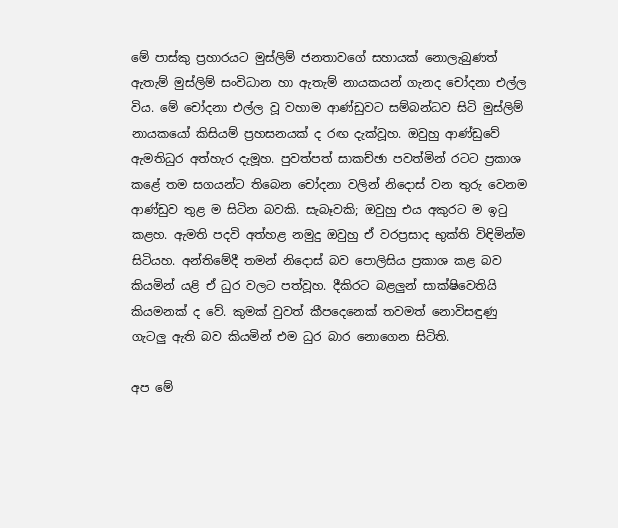මේ පාස්කු ප්‍රහාරයට මුස්ලිම් ජනතාවගේ සහායක් නොලැබුණත් ඇතැම් මුස්ලිම් සංවිධාන හා ඇතැම් නායකයන් ගැනද චෝදනා එල්ල විය. මේ චෝදනා එල්ල වූ වහාම ආණ්ඩුවට සම්බන්ධව සිටි මුස්ලිම් නායකයෝ කිසියම් ප්‍රහසනයක් ද රඟ දැක්වූහ. ඔවුහු ආණ්ඩුවේ ඇමතිධුර අත්හැර දැමූහ. පුවත්පත් සාකච්ඡා පවත්මින් රටට ප්‍රකාශ කළේ තම සගයන්ට තිබෙන චෝදනා වලින් නිදොස් වන තුරු වෙනම ආණ්ඩුව තුළ ම සිටින බවකි. සැබෑවකි; ඔවුහු එය අකුරට ම ඉටු කළහ. ඇමති පදවි අත්හළ නමුදු ඔවුහු ඒ වරප්‍රසාද භුක්ති විඳිමින්ම සිටියහ. අන්තිමේදී තමන් නිදොස් බව පොලිසිය ප්‍රකාශ කළ බව කියමින් යළි ඒ ධුර වලට පත්වූහ. දීකිරට බළලුන් සාක්ෂිවෙතියි කියමනක් ද වේ. කුමක් වුවත් කීපදෙනෙක් තවමත් නොවිසඳුණු ගැටලු ඇති බව කියමින් එම ධුර බාර නොගෙන සිටිති.

අප මේ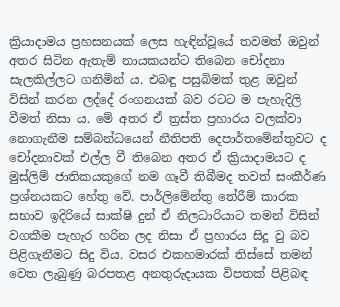ක්‍රියාදාමය ප්‍රහසනයක් ලෙස හැඳින්වූයේ තවමත් ඔවුන් අතර සිටින ඇතැම් නායකයන්ට තිබෙන චෝදනා සැලකිල්ලට ගනිමින් ය. එබඳු පසුබිමක් තුළ ඔවුන් විසින් කරන ලද්දේ රංගනයක් බව රටට ම පැහැදිලි වීමත් නිසා ය. මේ අතර ඒ ත්‍රස්ත ප්‍රහාරය වලක්වා නොගැනීම සම්බන්ධයෙන් නීතිපති දෙපාර්තමේන්තුවට ද චෝදනාවක් එල්ල වී තිබෙන අතර ඒ ක්‍රියාදාමයට ද මුස්ලිම් ජාතිකයකුගේ නම ගෑවී තිබීමද තවත් සංකීර්ණ ප්‍රශ්නයකට හේතු වේ. පාර්ලිමේන්තු තේරීම් කාරක සභාව ඉදිරියේ සාක්ෂි දුන් ඒ නිලධාරියාට තමන් විසින් වගකීම පැහැර හරින ලද නිසා ඒ ප්‍රහාරය සිදූ වු බව පිළිගැනීමට සිදු විය. වසර එකහමාරක් තිස්සේ තමන් වෙත ලැබුණු බරපතළ අනතුරුදායක විපතක් පිළිබඳ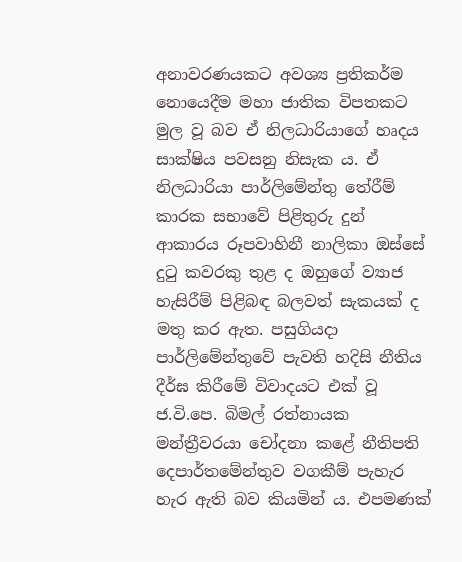අනාවරණයකට අවශ්‍ය ප්‍රතිකර්ම නොයෙදීම මහා ජාතික විපතකට මුල වූ බව ඒ නිලධාරියාගේ හෘදය සාක්ෂිය පවසනු නිසැක ය. ඒ නිලධාරියා පාර්ලිමේන්තු තේරීම් කාරක සභාවේ පිළිතුරු දුන් ආකාරය රූපවාහිනී නාලිකා ඔස්සේ දුටු කවරකු තුළ ද ඔහුගේ ව්‍යාජ හැසිරීම් පිළිබඳ බලවත් සැකයක් ද මතු කර ඇත. පසුගියදා පාර්ලිමේන්තුවේ පැවති හදිසි නීතිය දීර්ඝ කිරීමේ විවාදයට එක් වූ ජ.වි.පෙ. බිමල් රත්නායක මන්ත්‍රීවරයා චෝදනා කළේ නීතිපති දෙපාර්තමේන්තුව වගකීම් පැහැර හැර ඇති බව කියමින් ය. එපමණක්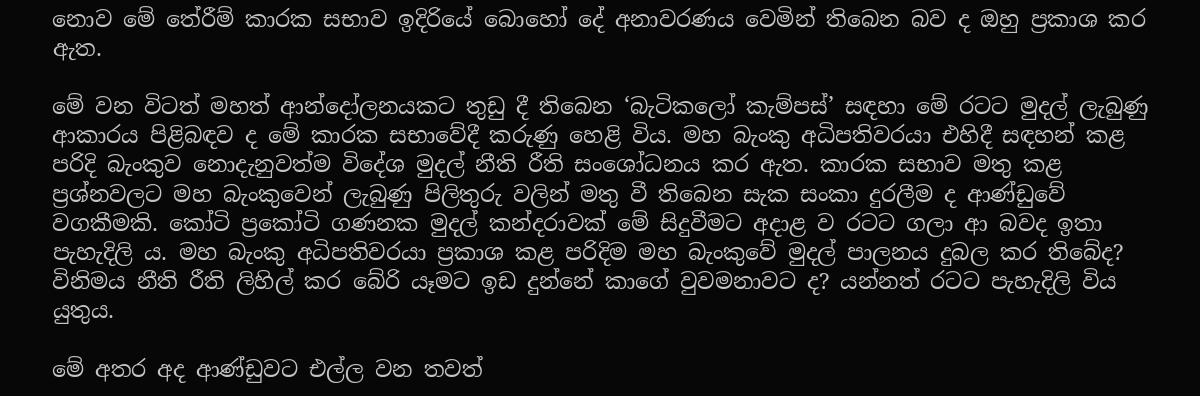නොව මේ තේරීම් කාරක සභාව ඉදිරියේ බොහෝ දේ අනාවරණය වෙමින් තිබෙන බව ද ඔහු ප්‍රකාශ කර ඇත.

මේ වන විටත් මහත් ආන්දෝලනයකට තුඩු දී තිබෙන ‘බැටිකලෝ කැම්පස්’ සඳහා මේ රටට මුදල් ලැබුණු ආකාරය පිළිබඳව ද මේ කාරක සභාවේදී කරුණු හෙළි විය. මහ බැංකු අධිපතිවරයා එහිදී සඳහන් කළ පරිදි බැංකුව නොදැනුවත්ම විදේශ මුදල් නීති රීති සංශෝධනය කර ඇත. කාරක සභාව මතු කළ ප්‍රශ්නවලට මහ බැංකුවෙන් ලැබුණු පිලිතුරු වලින් මතු වී තිබෙන සැක සංකා දුරලීම ද ආණ්ඩුවේ වගකීමකි. කෝටි ප්‍රකෝටි ගණනක මුදල් කන්දරාවක් මේ සිදුවීමට අදාළ ව රටට ගලා ආ බවද ඉතා පැහැදිලි ය. මහ බැංකු අධිපතිවරයා ප්‍රකාශ කළ පරිදිම මහ බැංකුවේ මුදල් පාලනය දුබල කර තිබේද? විනිමය නීති රීති ලිහිල් කර බේරි යෑමට ඉඩ දුන්නේ කාගේ වුවමනාවට ද? යන්නත් රටට පැහැදිලි විය යුතුය.

මේ අතර අද ආණ්ඩුවට එල්ල වන තවත්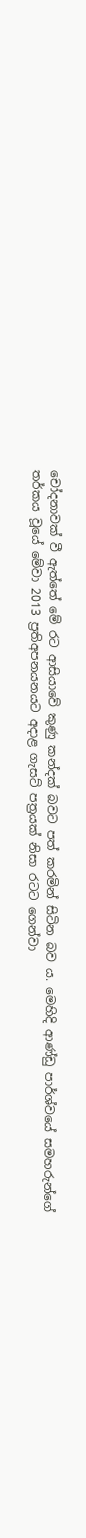චෝදනාවක් වී ඇත්තේ මේ රට ආසියාවේ කුණු කන්දක් බවට පත් කරමින් සිටින බව ය. මෙහිදි ආණ්ඩු පාර්ශ්වයේ සමහරුන්ගේ තර්කය වූයේ මේවා 2013 ප්‍රතිඅපනයනයට අදාළ ගැසට් පත්‍රයක් නිසා රටට ගෙන්වා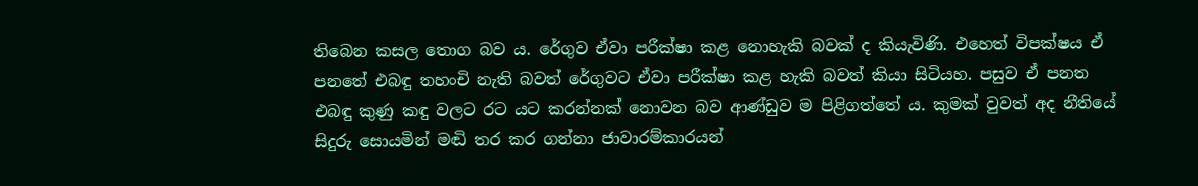තිබෙන කසල තොග බව ය. රේගුව ඒවා පරීක්ෂා කළ නොහැකි බවක් ද කියැවිණි. එහෙත් විපක්ෂය ඒ පනතේ එබඳු තහංචි නැති බවත් රේගුවට ඒවා පරීක්ෂා කළ හැකි බවත් කියා සිටියහ. පසුව ඒ පනත එබඳු කුණු කඳු වලට රට යට කරන්නක් නොවන බව ආණ්ඩුව ම පිළිගත්තේ ය. කුමක් වුවත් අද නීතියේ සිදුරු සොයමින් මඬි තර කර ගන්නා ජාවාරම්කාරයන්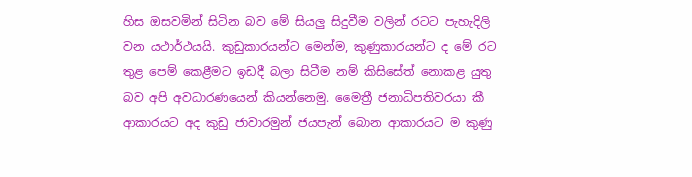හිස ඔසවමින් සිටින බව මේ සියලු සිදුවීම වලින් රටට පැහැදිලි වන යථාර්ථයයි. කුඩුකාරයන්ට මෙන්ම, කුණුකාරයන්ට ද මේ රට තුළ පෙම් කෙළීමට ඉඩදී බලා සිටීම නම් කිසිසේත් නොකළ යුතු බව අපි අවධාරණයෙන් කියන්නෙමු. මෛත්‍රී ජනාධිපතිවරයා කී ආකාරයට අද කුඩු ජාවාරමුන් ජයපැන් බොන ආකාරයට ම කුණු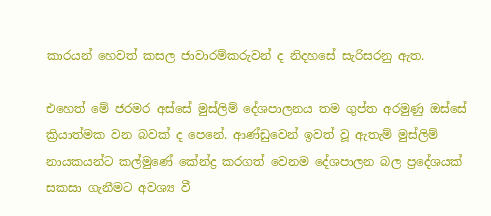කාරයන් හෙවත් කසල ජාවාරම්කරුවන් ද නිදහසේ සැරිසරනු ඇත.

එහෙත් මේ ජරමර අස්සේ මුස්ලිම් දේශපාලනය තම ගුප්ත අරමුණු ඔස්සේ ක්‍රියාත්මක වන බවක් ද පෙනේ. ආණ්ඩුවෙන් ඉවත් වූ ඇතැම් මුස්ලිම් නායකයන්ට කල්මුණේ කේන්ද්‍ර කරගත් වෙනම දේශපාලන බල ප්‍රදේශයක් සකසා ගැනීමට අවශ්‍ය වී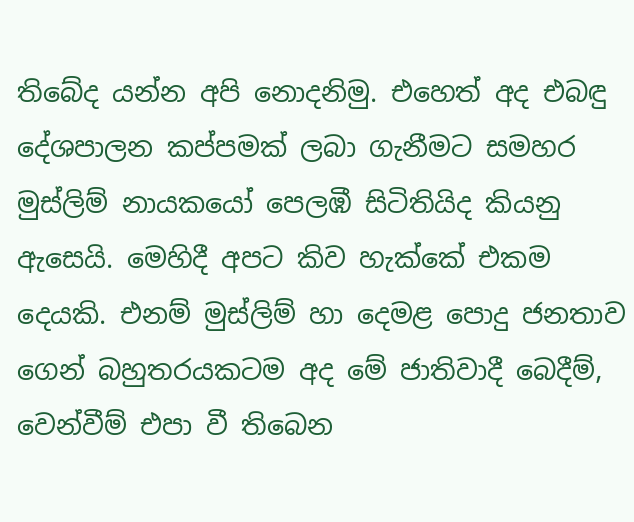තිබේද යන්න අපි නොදනිමු. එහෙත් අද එබඳු දේශපාලන කප්පමක් ලබා ගැනීමට සමහර මුස්ලිම් නායකයෝ පෙලඹී සිටිතියිද කියනු ඇසෙයි. මෙහිදී අපට කිව හැක්කේ එකම දෙයකි. එනම් මුස්ලිම් හා දෙමළ පොදු ජනතාව ගෙන් බහුතරයකටම අද මේ ජාතිවාදී බෙදීම්, වෙන්වීම් එපා වී තිබෙන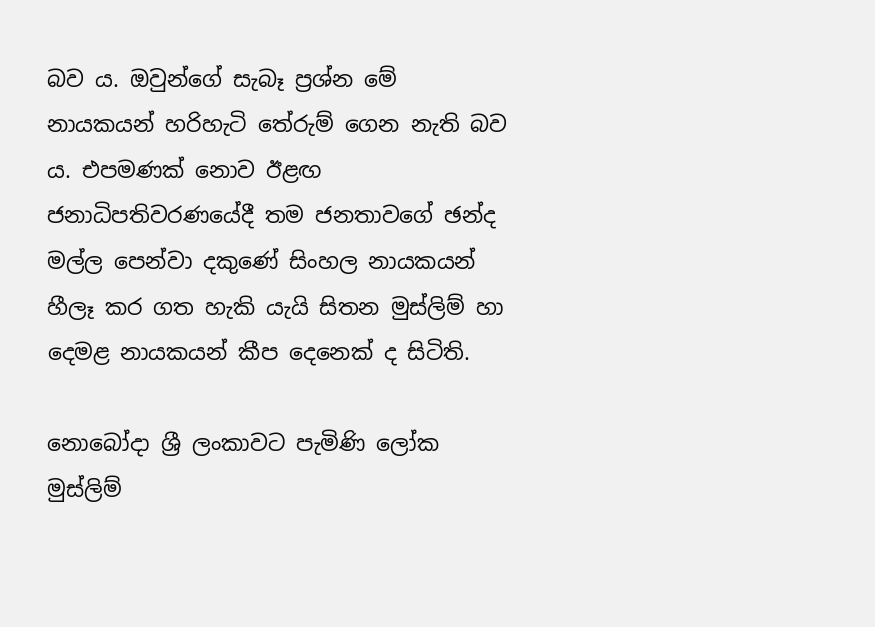බව ය. ඔවුන්ගේ සැබෑ ප්‍රශ්න මේ නායකයන් හරිහැටි තේරුම් ගෙන නැති බව ය. එපමණක් නොව ඊළඟ ජනාධිපතිවරණයේදී තම ජනතාවගේ ඡන්ද මල්ල පෙන්වා දකුණේ සිංහල නායකයන් හීලෑ කර ගත හැකි යැයි සිතන මුස්ලිම් හා දෙමළ නායකයන් කීප දෙනෙක් ද සිටිති.

නොබෝදා ශ්‍රී ලංකාවට පැමිණි ලෝක මුස්ලිම්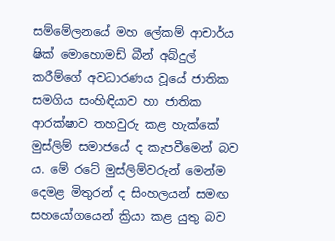සම්මේලනයේ මහ ලේකම් ආචාර්ය ෂික් මොහොමඩ් බීන් අබ්දුල් කරීම්ගේ අවධාරණය වූයේ ජාතික සමගිය සංහිඳියාව හා ජාතික ආරක්ෂාව තහවුරු කළ හැක්කේ මුස්ලිම් සමාජයේ ද කැපවීමෙන් බව ය. මේ රටේ මුස්ලිම්වරුන් මෙන්ම දෙමළ මිතුරන් ද සිංහලයන් සමඟ සහයෝගයෙන් ක්‍රියා කළ යුතු බව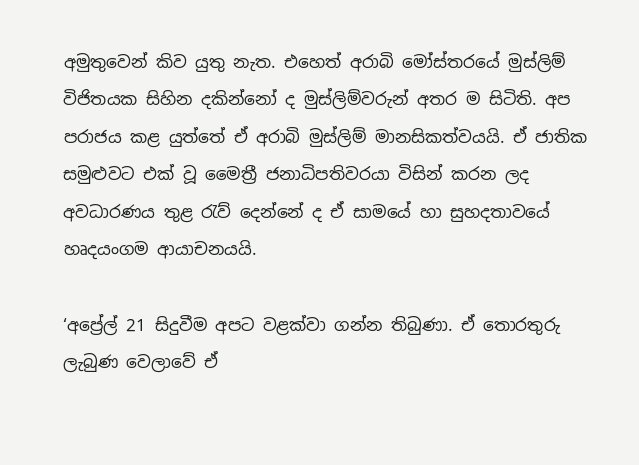අමුතුවෙන් කිව යුතු නැත. එහෙත් අරාබි මෝස්තරයේ මුස්ලිම් විජිතයක සිහින දකින්නෝ ද මුස්ලිම්වරුන් අතර ම සිටිති. අප පරාජය කළ යුත්තේ ඒ අරාබි මුස්ලිම් මානසිකත්වයයි. ඒ ජාතික සමුළුවට එක් වූ මෛත්‍රී ජනාධිපතිවරයා විසින් කරන ලද අවධාරණය තුළ රැව් දෙන්නේ ද ඒ සාමයේ හා සුහදතාවයේ හෘදයංගම ආයාචනයයි.

‘අප්‍රේල් 21 සිදුවීම අපට වළක්වා ගන්න තිබුණා. ඒ තොරතුරු ලැබුණ වෙලාවේ ඒ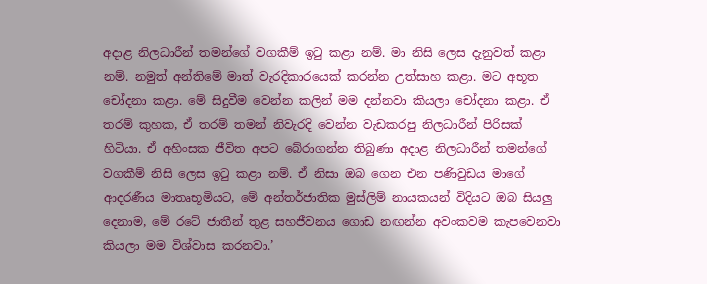අදාළ නිලධාරීන් තමන්ගේ වගකීම් ඉටු කළා නම්. මා නිසි ලෙස දැනුවත් කළා නම්. නමුත් අන්තිමේ මාත් වැරදිකාරයෙක් කරන්න උත්සාහ කළා. මට අභූත චෝදනා කළා. මේ සිදුවීම වෙන්න කලින් මම දන්නවා කියලා චෝදනා කළා. ඒ තරම් කුහක, ඒ තරම් තමන් නිවැරදි වෙන්න වැඩකරපු නිලධාරීන් පිරිසක් හිටියා. ඒ අහිංසක ජීවිත අපට බේරාගන්න තිබුණා අදාළ නිලධාරීන් තමන්ගේ වගකීම් නිසි ලෙස ඉටු කළා නම්. ඒ නිසා ඔබ ගෙන එන පණිවුඩය මාගේ ආදරණීය මාතෘභූමියට, මේ අන්තර්ජාතික මුස්ලිම් නායකයන් විදියට ඔබ සියලු දෙනාම, මේ රටේ ජාතීන් තුළ සහජීවනය ගොඩ නඟන්න අවංකවම කැපවෙනවා කියලා මම විශ්වාස කරනවා.’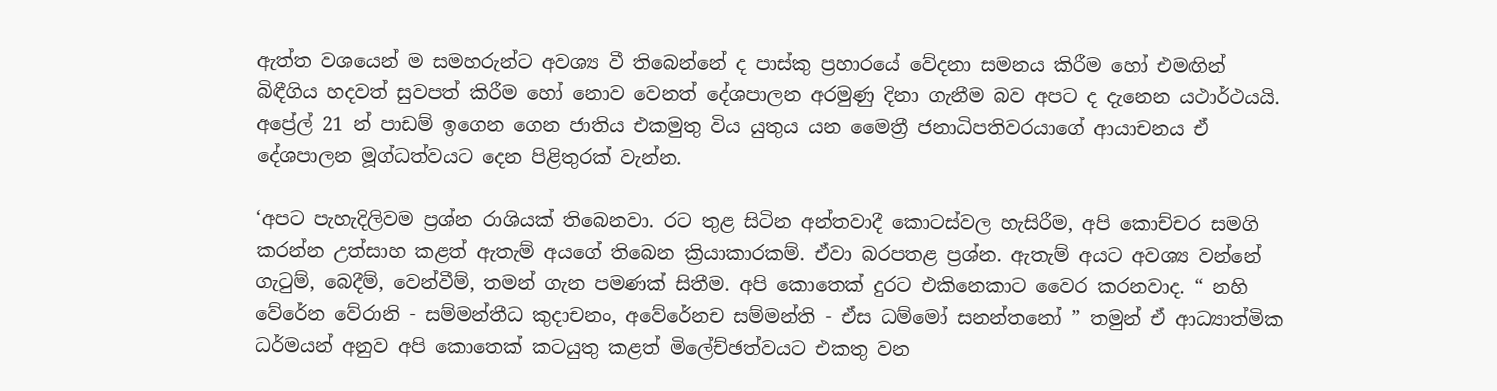ඇත්ත වශයෙන් ම සමහරුන්ට අවශ්‍ය වී තිබෙන්නේ ද පාස්කු ප්‍රහාරයේ වේදනා සමනය කිරීම හෝ එමඟින් බිඳීගිය හදවත් සුවපත් කිරීම හෝ නොව වෙනත් දේශපාලන අරමුණු දිනා ගැනීම බව අපට ද දැනෙන යථාර්ථයයි. අප්‍රේල් 21 න් පාඩම් ඉගෙන ගෙන ජාතිය එකමුතු විය යුතුය යන මෛත්‍රී ජනාධිපතිවරයාගේ ආයාචනය ඒ දේශපාලන මූග්ධත්වයට දෙන පිළිතුරක් වැන්න.

‘අපට පැහැදිලිවම ප්‍රශ්න රාශියක් තිබෙනවා. රට තුළ සිටින අන්තවාදී කොටස්වල හැසිරීම, අපි කොච්චර සමගි කරන්න උත්සාහ කළත් ඇතැම් අයගේ තිබෙන ක්‍රියාකාරකම්. ඒවා බරපතළ ප්‍රශ්න. ඇතැම් අයට අවශ්‍ය වන්නේ ගැටුම්, බෙදීම්, වෙන්වීම්, තමන් ගැන පමණක් සිතීම. අපි කොතෙක් දුරට එකිනෙකාට වෛර කරනවාද. “ නහි වේරේන වේරානි - සම්මන්තීධ කුදාචනං, අවේරේනච සම්මන්ති - ඒස ධම්මෝ සනන්තනෝ ” තමුන් ඒ ආධ්‍යාත්මික ධර්මයන් අනුව අපි කොතෙක් කටයුතු කළත් මිලේච්ඡත්වයට එකතු වන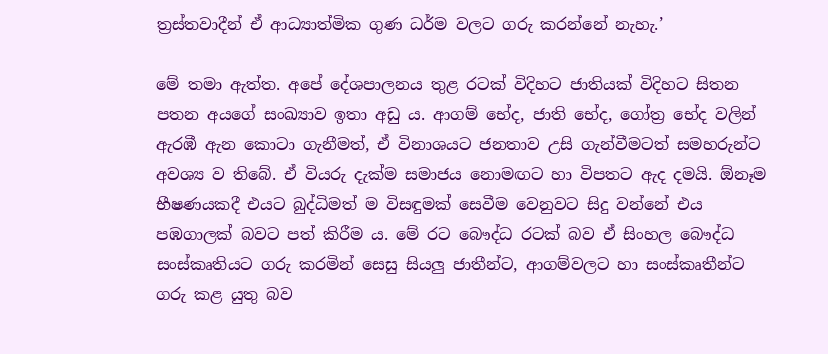ත්‍රස්තවාදීන් ඒ ආධ්‍යාත්මික ගුණ ධර්ම වලට ගරු කරන්නේ නැහැ.’

මේ තමා ඇත්ත. අපේ දේශපාලනය තුළ රටක් විදිහට ජාතියක් විදිහට සිතන පතන අයගේ සංඛ්‍යාව ඉතා අඩු ය. ආගම් භේද, ජාති භේද, ගෝත්‍ර භේද වලින් ඇරඹී ඇන කොටා ගැනීමත්, ඒ විනාශයට ජනතාව උසි ගැන්වීමටත් සමහරුන්ට අවශ්‍ය ව තිබේ. ඒ වියරු දැක්ම සමාජය නොමඟට හා විපතට ඇද දමයි. ඕනෑම භීෂණයකදී එයට බුද්ධිමත් ම විසඳුමක් සෙවීම වෙනුවට සිදු වන්නේ එය පඹගාලක් බවට පත් කිරීම ය. මේ රට බෞද්ධ රටක් බව ඒ සිංහල බෞද්ධ සංස්කෘතියට ගරු කරමින් සෙසු සියලු ජාතීන්ට, ආගම්වලට හා සංස්කෘතීන්ට ගරු කළ යුතු බව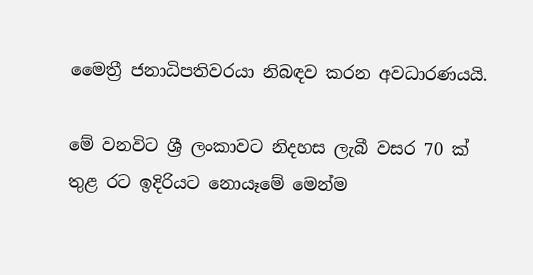මෛත්‍රී ජනාධිපතිවරයා නිබඳව කරන අවධාරණයයි.

මේ වනවිට ශ්‍රී ලංකාවට නිදහස ලැබී වසර 70 ක් තුළ රට ඉදිරියට නොයෑමේ මෙන්ම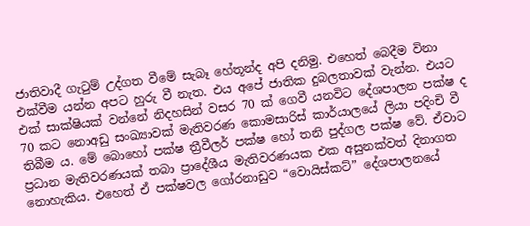ජාතිවාදී ගැටුම් උද්ගත වීමේ සැබෑ හේතූන්ද අපි දනිමු. එහෙත් බෙදීම විනා එක්වීම යන්න අපට හුරු වී නැත. එය අපේ ජාතික දුබලතාවක් වැන්න. එයට එක් සාක්ෂියක් වන්නේ නිදහසින් වසර 70 ක් ගෙවී යනවිට දේශපාලන පක්ෂ ද 70 කට නොඅඩු සංඛ්‍යාවක් මැතිවරණ කොමසාරිස් කාර්යාලයේ ලියා පදිංචි වී තිබීම ය. මේ බොහෝ පක්ෂ ත්‍රීවීලර් පක්ෂ හෝ තනි පුද්ගල පක්ෂ වේ. ඒවාට ප්‍රධාන මැතිවරණයක් තබා ප්‍රාදේශීය මැතිවරණයක එක අසුනක්වත් දිනාගත නොහැකිය. එහෙත් ඒ පක්ෂවල ගෝරනාඩුව “වොයිස්කට්” දේශපාලනයේ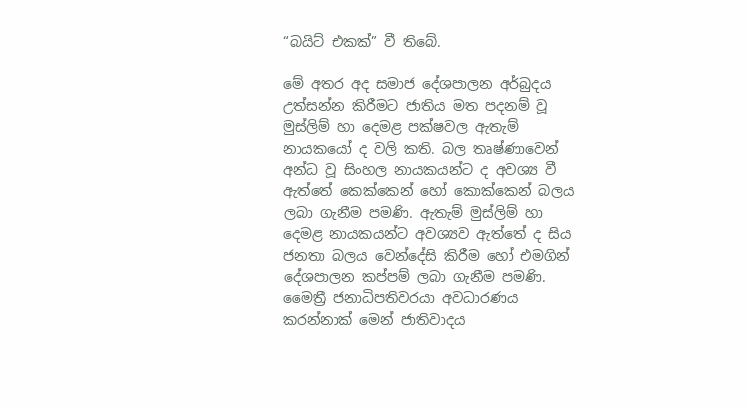“බයිට් එකක්” වී තිබේ.

මේ අතර අද සමාජ දේශපාලන අර්බුදය උත්සන්න කිරීමට ජාතිය මත පදනම් වූ මුස්ලිම් හා දෙමළ පක්ෂවල ඇතැම් නායකයෝ ද වලි කති. බල තෘෂ්ණාවෙන් අන්ධ වූ සිංහල නායකයන්ට ද අවශ්‍ය වී ඇත්තේ කෙක්කෙන් හෝ කොක්කෙන් බලය ලබා ගැනීම පමණි. ඇතැම් මුස්ලිම් හා දෙමළ නායකයන්ට අවශ්‍යව ඇත්තේ ද සිය ජනතා බලය වෙන්දේසි කිරීම හෝ එමගින් දේශපාලන කප්පම් ලබා ගැනීම පමණි. මෛත්‍රී ජනාධිපතිවරයා අවධාරණය කරන්නාක් මෙන් ජාතිවාදය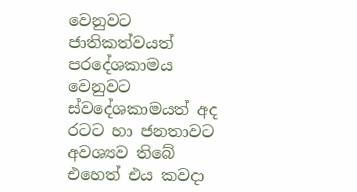වෙනුවට ජාතිකත්වයත් පරදේශකාමය වෙනුවට ස්වදේශකාමයත් අද රටට හා ජනතාවට අවශ්‍යව තිබේ එහෙත් එය කවදා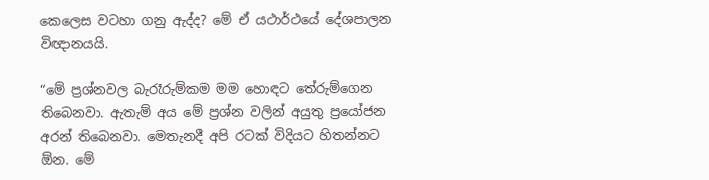කෙලෙස වටහා ගනු ඇද්ද? මේ ඒ යථාර්ථයේ දේශපාලන විඥානයයි.

“මේ ප්‍රශ්නවල බැරෑරුම්කම මම හොඳට තේරුම්ගෙන තිබෙනවා. ඇතැම් අය මේ ප්‍රශ්න වලින් අයුතු ප්‍රයෝජන අරන් තිබෙනවා. මෙතැනදී අපි රටක් විදියට හිතන්නට ඕන. මේ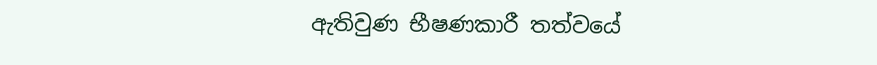ඇතිවුණ භීෂණකාරී තත්වයේ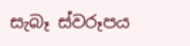සැබෑ ස්වරූපය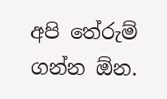අපි තේරුම් ගන්න ඕන.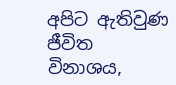අපිට ඇතිවුණ ජීවිත විනාශය,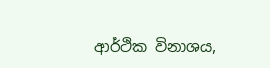ආර්ථික විනාශය,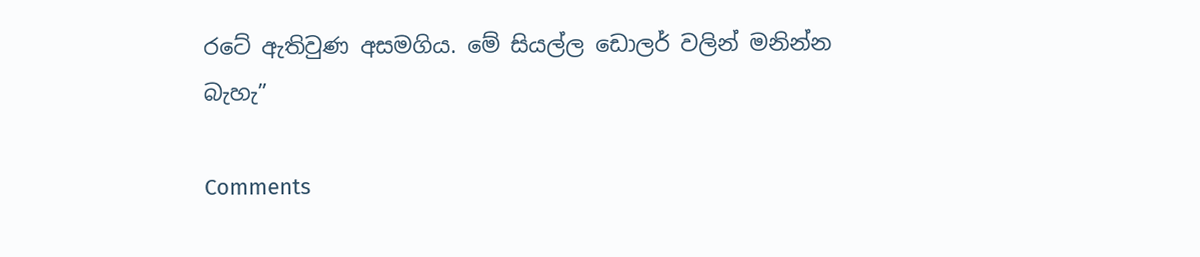රටේ ඇතිවුණ අසමගිය. මේ සියල්ල ඩොලර් වලින් මනින්න බැහැ”

Comments